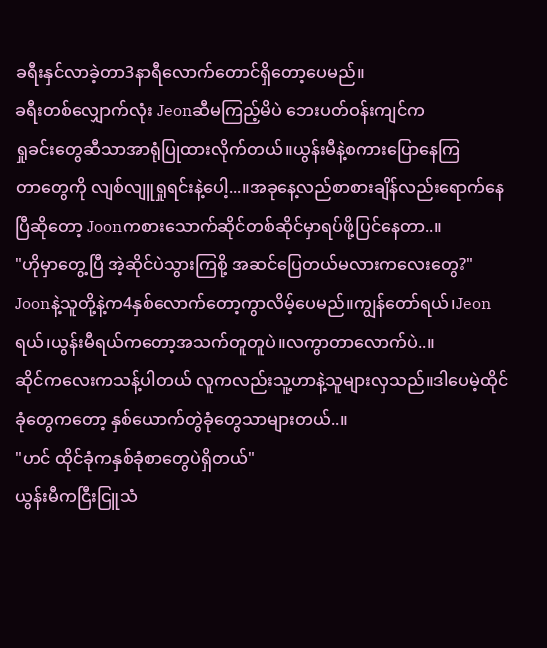ခရီးနှင်လာခဲ့တာ3နာရီလောက်တောင်ရှိတော့ပေမည်။
ခရီးတစ်လျှောက်လုံး Jeonဆီမကြည့်မိပဲ ဘေးပတ်ဝန်းကျင်က
ရှုခင်းတွေဆီသာအာရုံပြုထားလိုက်တယ်။ယွန်းမီနဲ့စကားပြောနေကြ
တာတွေကို လျစ်လျူရှုရင်းနဲ့ပေါ့...။အခုနေ့လည်စာစားချိန်လည်းရောက်နေပြီဆိုတော့ Joonကစားသောက်ဆိုင်တစ်ဆိုင်မှာရပ်ဖို့ပြင်နေတာ..။
"ဟိုမှာတွေ့ပြီ အဲ့ဆိုင်ပဲသွားကြစို့ အဆင်ပြေတယ်မလားကလေးတွေ?"
Joonနဲ့သူတို့နဲ့က4နှစ်လောက်တော့ကွာလိမ့်ပေမည်။ကျွန်တော်ရယ်၊Jeonရယ်၊ယွန်းမီရယ်ကတော့အသက်တူတူပဲ။လကွာတာလောက်ပဲ..။
ဆိုင်ကလေးကသန့်ပါတယ် လူကလည်းသူ့ဟာနဲ့သူများလှသည်။ဒါပေမဲ့ထိုင်ခုံတွေကတော့ နှစ်ယောက်တွဲခုံတွေသာများတယ်..။
"ဟင် ထိုင်ခုံကနှစ်ခုံစာတွေပဲရှိတယ်"
ယွန်းမီကငြီးငြူသံ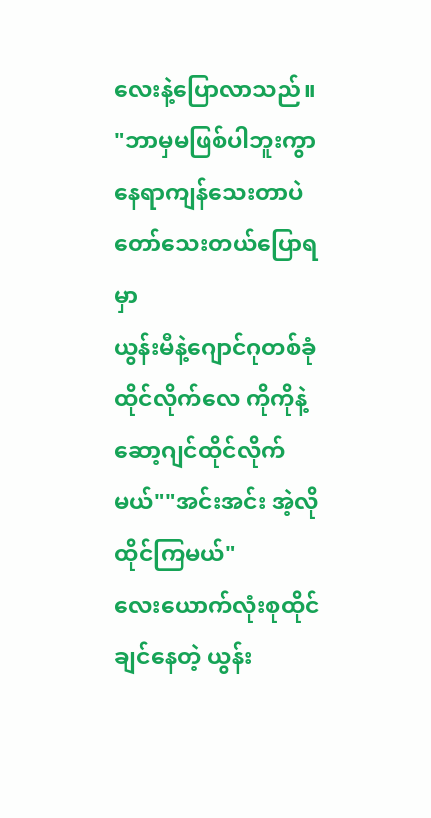လေးနဲ့ပြောလာသည်။
"ဘာမှမဖြစ်ပါဘူးကွာ နေရာကျန်သေးတာပဲတော်သေးတယ်ပြောရမှာ
ယွန်းမီနဲ့ဂျောင်ဂုတစ်ခုံထိုင်လိုက်လေ ကိုကိုနဲ့ဆော့ဂျင်ထိုင်လိုက်မယ်""အင်းအင်း အဲ့လိုထိုင်ကြမယ်"
လေးယောက်လုံးစုထိုင်ချင်နေတဲ့ ယွန်း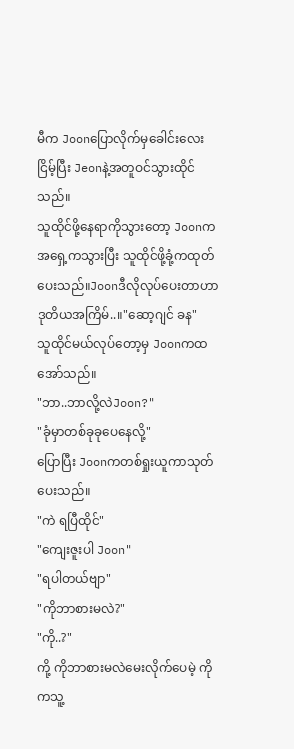မီက Joonပြောလိုက်မှခေါင်းလေးငြိမ့်ပြီး Jeonနဲ့အတူဝင်သွားထိုင်သည်။
သူထိုင်ဖို့နေရာကိုသွားတော့ Joonကအရှေ့ကသွားပြီး သူထိုင်ဖို့ခုံ့ကထုတ်ပေးသည်။Joonဒီလိုလုပ်ပေးတာဟာ ဒုတိယအကြိမ်..။"ဆော့ဂျင် ခန"
သူထိုင်မယ်လုပ်တော့မှ Joonကထအော်သည်။
"ဘာ..ဘာလို့လဲJoon?"
"ခုံမှာတစ်ခုခုပေနေလို့"
ပြောပြီး Joonကတစ်ရှုးယူကာသုတ်ပေးသည်။
"ကဲ ရပြီထိုင်"
"ကျေးဇူးပါ Joon"
"ရပါတယ်ဗျာ"
"ကိုဘာစားမလဲ?"
"ကို..?"
ကို့ ကိုဘာစားမလဲမေးလိုက်ပေမဲ့ ကိုကသူ့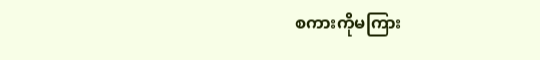စကားကိုမကြား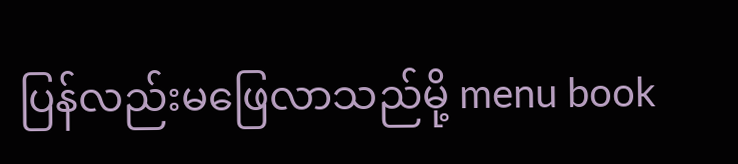ပြန်လည်းမဖြေလာသည်မို့ menu book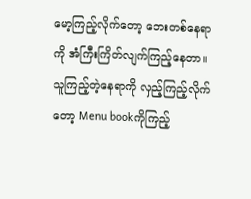မော့ကြည့်လိုက်တော့ ဘေးတစ်နေရာကို အံကြီးကြိတ်လျက်ကြည့်နေတာ။သူကြည့်တဲ့နေရာကို လှည့်ကြည့်လိုက်တော့ Menu bookကိုကြည့်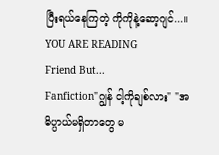ပြီးရယ်နေကြတဲ့ ကိုကိုနဲ့ဆော့ဂျင်...။
YOU ARE READING
Friend But...
Fanfiction"ဂျွန် ငါ့ကိုချစ်လား" "အဓိပ္ပာယ်မရှိတာတွေ မ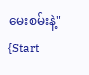မေးစမ်းနဲ့" {Start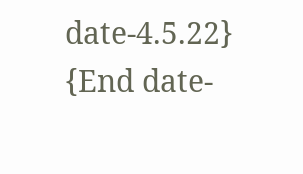date-4.5.22} {End date-